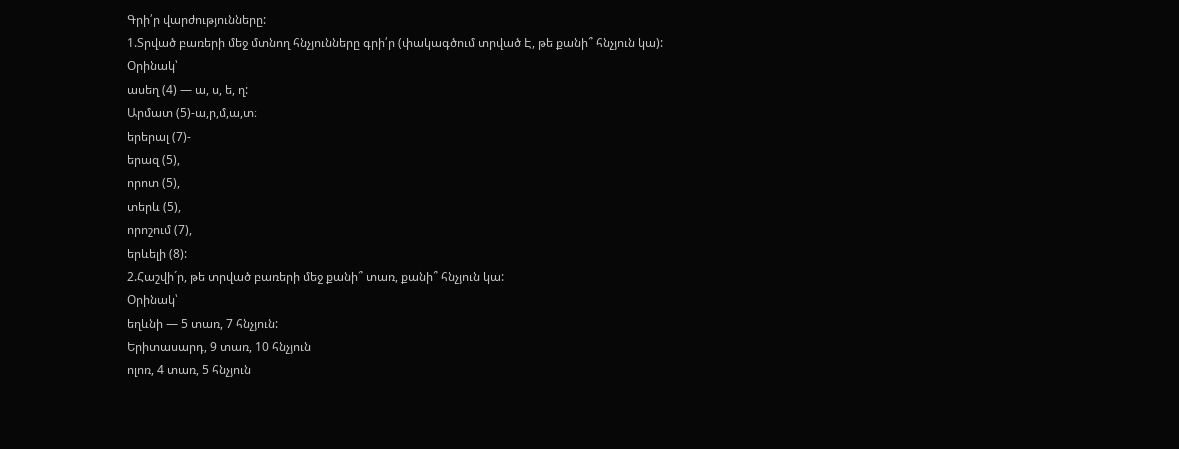Գրի՛ր վարժությունները:
1.Տրված բառերի մեջ մտնող հնչյունները գրի՛ր (փակագծում տրված Է, թե քանի՞ հնչյուն կա):
Օրինակ՝
ասեղ (4) — ա, ս, ե, ղ:
Արմատ (5)-ա,ր,մ,ա,տ։
երերալ (7)-
երազ (5),
որոտ (5),
տերև (5),
որոշում (7),
երևելի (8):
2.Հաշվի´ր, թե տրված բառերի մեջ քանի՞ տառ, քանի՞ հնչյուն կա:
Օրինակ՝
եղևնի — 5 տառ, 7 հնչյուն:
Երիտասարդ, 9 տառ, 10 հնչյուն
ոլոռ, 4 տառ, 5 հնչյուն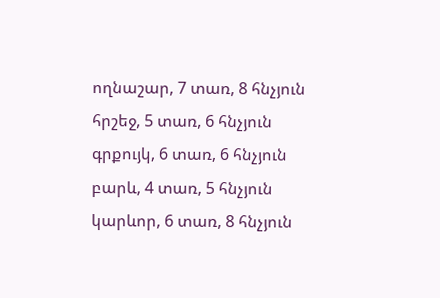ողնաշար, 7 տառ, 8 հնչյուն
հրշեջ, 5 տառ, 6 հնչյուն
գրքույկ, 6 տառ, 6 հնչյուն
բարև, 4 տառ, 5 հնչյուն
կարևոր, 6 տառ, 8 հնչյուն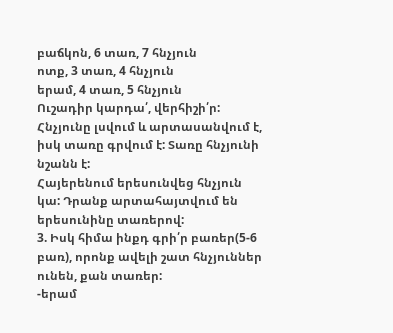բաճկոն, 6 տառ, 7 հնչյուն
ոտք, 3 տառ, 4 հնչյուն
երամ, 4 տառ, 5 հնչյուն
Ուշադիր կարդա՛, վերհիշի՛ր:
Հնչյունը լսվում և արտասանվում է, իսկ տառը գրվում է: Տառը հնչյունի նշանն է:
Հայերենում երեսունվեց հնչյուն կա: Դրանք արտահայտվում են երեսունինը տառերով:
3. Իսկ հիմա ինքդ գրի՛ր բառեր(5-6 բառ), որոնք ավելի շատ հնչյուններ ունեն, քան տառեր:
-երամ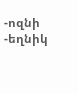-ոզնի
-եղնիկ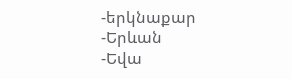-երկնաքար
-Երևան
-Եվա